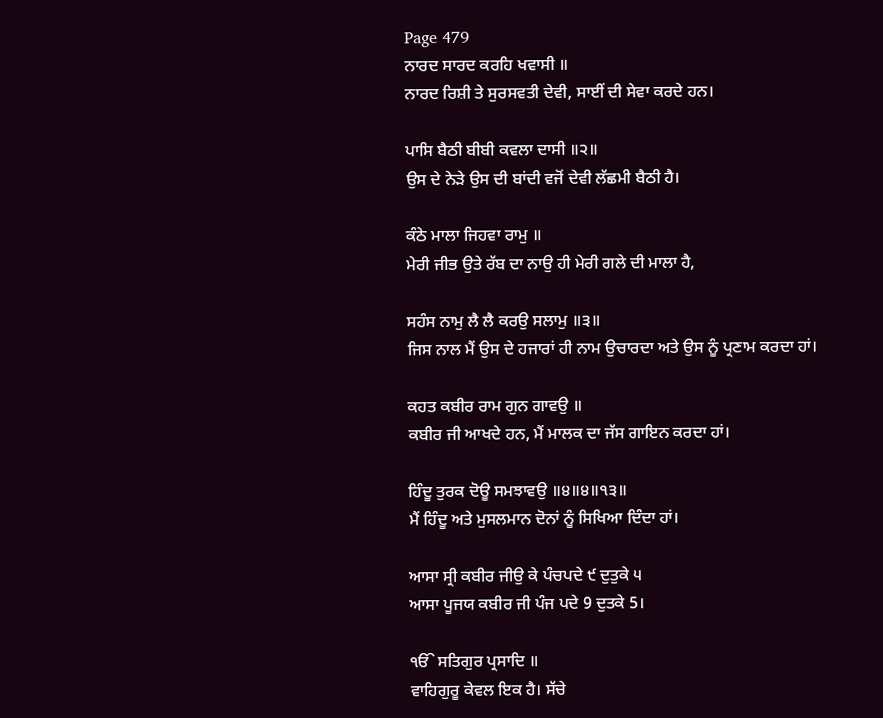Page 479
ਨਾਰਦ ਸਾਰਦ ਕਰਹਿ ਖਵਾਸੀ ॥
ਨਾਰਦ ਰਿਸ਼ੀ ਤੇ ਸੁਰਸਵਤੀ ਦੇਵੀ, ਸਾਈਂ ਦੀ ਸੇਵਾ ਕਰਦੇ ਹਨ।

ਪਾਸਿ ਬੈਠੀ ਬੀਬੀ ਕਵਲਾ ਦਾਸੀ ॥੨॥
ਉਸ ਦੇ ਨੇੜੇ ਉਸ ਦੀ ਬਾਂਦੀ ਵਜੋਂ ਦੇਵੀ ਲੱਛਮੀ ਬੈਠੀ ਹੈ।

ਕੰਠੇ ਮਾਲਾ ਜਿਹਵਾ ਰਾਮੁ ॥
ਮੇਰੀ ਜੀਭ ਉਤੇ ਰੱਬ ਦਾ ਨਾਉ ਹੀ ਮੇਰੀ ਗਲੇ ਦੀ ਮਾਲਾ ਹੈ,

ਸਹੰਸ ਨਾਮੁ ਲੈ ਲੈ ਕਰਉ ਸਲਾਮੁ ॥੩॥
ਜਿਸ ਨਾਲ ਮੈਂ ਉਸ ਦੇ ਹਜਾਰਾਂ ਹੀ ਨਾਮ ਉਚਾਰਦਾ ਅਤੇ ਉਸ ਨੂੰ ਪ੍ਰਣਾਮ ਕਰਦਾ ਹਾਂ।

ਕਹਤ ਕਬੀਰ ਰਾਮ ਗੁਨ ਗਾਵਉ ॥
ਕਬੀਰ ਜੀ ਆਖਦੇ ਹਨ, ਮੈਂ ਮਾਲਕ ਦਾ ਜੱਸ ਗਾਇਨ ਕਰਦਾ ਹਾਂ।

ਹਿੰਦੂ ਤੁਰਕ ਦੋਊ ਸਮਝਾਵਉ ॥੪॥੪॥੧੩॥
ਮੈਂ ਹਿੰਦੂ ਅਤੇ ਮੁਸਲਮਾਨ ਦੋਨਾਂ ਨੂੰ ਸਿਖਿਆ ਦਿੰਦਾ ਹਾਂ।

ਆਸਾ ਸ੍ਰੀ ਕਬੀਰ ਜੀਉ ਕੇ ਪੰਚਪਦੇ ੯ ਦੁਤੁਕੇ ੫
ਆਸਾ ਪੂਜਯ ਕਬੀਰ ਜੀ ਪੰਜ ਪਦੇ 9 ਦੁਤਕੇ 5।

ੴ ਸਤਿਗੁਰ ਪ੍ਰਸਾਦਿ ॥
ਵਾਹਿਗੁਰੂ ਕੇਵਲ ਇਕ ਹੈ। ਸੱਚੇ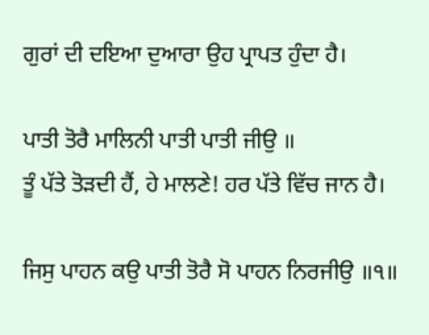ਗੁਰਾਂ ਦੀ ਦਇਆ ਦੁਆਰਾ ਉਹ ਪ੍ਰਾਪਤ ਹੁੰਦਾ ਹੈ।

ਪਾਤੀ ਤੋਰੈ ਮਾਲਿਨੀ ਪਾਤੀ ਪਾਤੀ ਜੀਉ ॥
ਤੂੰ ਪੱਤੇ ਤੋੜਦੀ ਹੈਂ, ਹੇ ਮਾਲਣੇ! ਹਰ ਪੱਤੇ ਵਿੱਚ ਜਾਨ ਹੈ।

ਜਿਸੁ ਪਾਹਨ ਕਉ ਪਾਤੀ ਤੋਰੈ ਸੋ ਪਾਹਨ ਨਿਰਜੀਉ ॥੧॥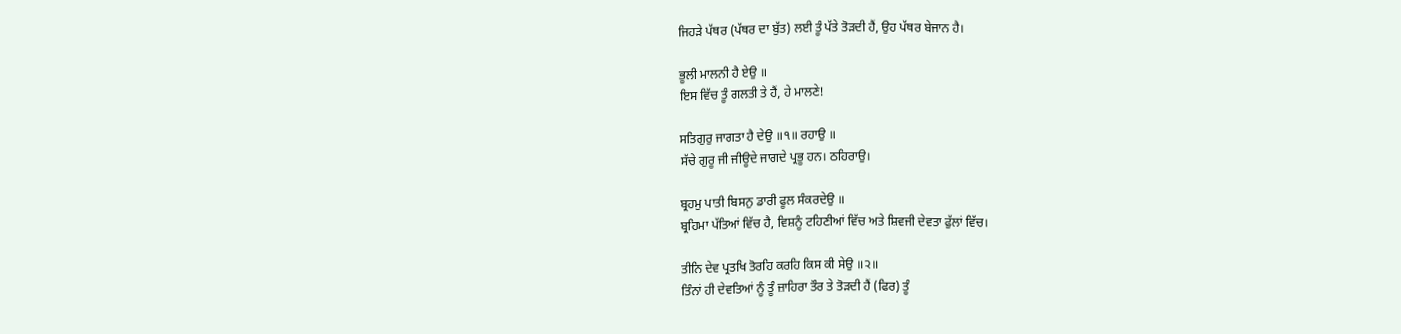ਜਿਹੜੇ ਪੱਥਰ (ਪੱਥਰ ਦਾ ਬੁੱਤ) ਲਈ ਤੂੰ ਪੱਤੇ ਤੋੜਦੀ ਹੈਂ, ਉਹ ਪੱਥਰ ਬੇਜਾਨ ਹੈ।

ਭੂਲੀ ਮਾਲਨੀ ਹੈ ਏਉ ॥
ਇਸ ਵਿੱਚ ਤੂੰ ਗਲਤੀ ਤੇ ਹੈਂ, ਹੇ ਮਾਲਣੇ!

ਸਤਿਗੁਰੁ ਜਾਗਤਾ ਹੈ ਦੇਉ ॥੧॥ ਰਹਾਉ ॥
ਸੱਚੇ ਗੁਰੂ ਜੀ ਜੀਊਦੇ ਜਾਗਦੇ ਪ੍ਰਭੂ ਹਨ। ਠਹਿਰਾਉ।

ਬ੍ਰਹਮੁ ਪਾਤੀ ਬਿਸਨੁ ਡਾਰੀ ਫੂਲ ਸੰਕਰਦੇਉ ॥
ਬ੍ਰਹਿਮਾ ਪੱਤਿਆਂ ਵਿੱਚ ਹੈ, ਵਿਸ਼ਨੂੰ ਟਹਿਣੀਆਂ ਵਿੱਚ ਅਤੇ ਸ਼ਿਵਜੀ ਦੇਵਤਾ ਫੁੱਲਾਂ ਵਿੱਚ।

ਤੀਨਿ ਦੇਵ ਪ੍ਰਤਖਿ ਤੋਰਹਿ ਕਰਹਿ ਕਿਸ ਕੀ ਸੇਉ ॥੨॥
ਤਿੰਨਾਂ ਹੀ ਦੇਵਤਿਆਂ ਨੂੰ ਤੂੰ ਜ਼ਾਹਿਰਾ ਤੌਰ ਤੇ ਤੋੜਦੀ ਹੈਂ (ਫਿਰ) ਤੂੰ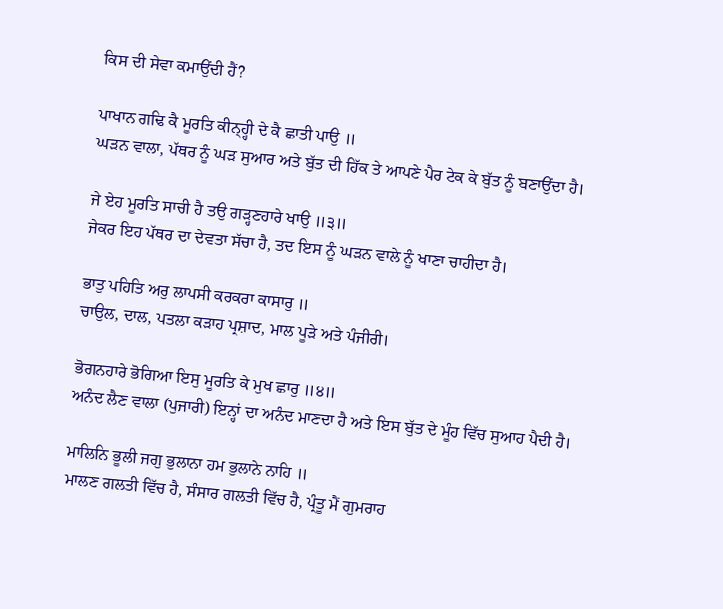ਕਿਸ ਦੀ ਸੇਵਾ ਕਮਾਉਂਦੀ ਹੈਂ?

ਪਾਖਾਨ ਗਢਿ ਕੈ ਮੂਰਤਿ ਕੀਨ੍ਹ੍ਹੀ ਦੇ ਕੈ ਛਾਤੀ ਪਾਉ ॥
ਘੜਨ ਵਾਲਾ, ਪੱਥਰ ਨੂੰ ਘੜ ਸੁਆਰ ਅਤੇ ਬੁੱਤ ਦੀ ਹਿੱਕ ਤੇ ਆਪਣੇ ਪੈਰ ਟੇਕ ਕੇ ਬੁੱਤ ਨੂੰ ਬਣਾਉਂਦਾ ਹੈ।

ਜੇ ਏਹ ਮੂਰਤਿ ਸਾਚੀ ਹੈ ਤਉ ਗੜ੍ਹਣਹਾਰੇ ਖਾਉ ॥੩॥
ਜੇਕਰ ਇਹ ਪੱਥਰ ਦਾ ਦੇਵਤਾ ਸੱਚਾ ਹੈ, ਤਦ ਇਸ ਨੂੰ ਘੜਨ ਵਾਲੇ ਨੂੰ ਖਾਣਾ ਚਾਹੀਦਾ ਹੈ।

ਭਾਤੁ ਪਹਿਤਿ ਅਰੁ ਲਾਪਸੀ ਕਰਕਰਾ ਕਾਸਾਰੁ ॥
ਚਾਉਲ, ਦਾਲ, ਪਤਲਾ ਕੜਾਹ ਪ੍ਰਸ਼ਾਦ, ਮਾਲ ਪੂੜੇ ਅਤੇ ਪੰਜੀਰੀ।

ਭੋਗਨਹਾਰੇ ਭੋਗਿਆ ਇਸੁ ਮੂਰਤਿ ਕੇ ਮੁਖ ਛਾਰੁ ॥੪॥
ਅਨੰਦ ਲੈਣ ਵਾਲਾ (ਪੁਜਾਰੀ) ਇਨ੍ਹਾਂ ਦਾ ਅਨੰਦ ਮਾਣਦਾ ਹੈ ਅਤੇ ਇਸ ਬੁੱਤ ਦੇ ਮੂੰਹ ਵਿੱਚ ਸੁਆਹ ਪੈਦੀ ਹੈ।

ਮਾਲਿਨਿ ਭੂਲੀ ਜਗੁ ਭੁਲਾਨਾ ਹਮ ਭੁਲਾਨੇ ਨਾਹਿ ॥
ਮਾਲਣ ਗਲਤੀ ਵਿੱਚ ਹੈ, ਸੰਸਾਰ ਗਲਤੀ ਵਿੱਚ ਹੈ, ਪ੍ਰੰਤੂ ਮੈਂ ਗੁਮਰਾਹ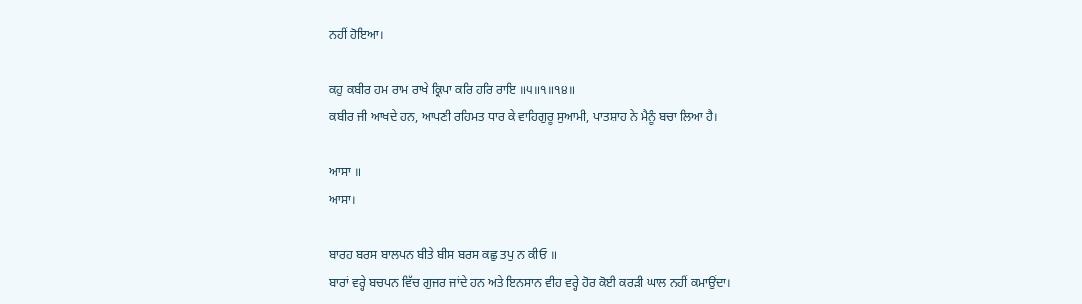ਨਹੀਂ ਹੋਇਆ।

ਕਹੁ ਕਬੀਰ ਹਮ ਰਾਮ ਰਾਖੇ ਕ੍ਰਿਪਾ ਕਰਿ ਹਰਿ ਰਾਇ ॥੫॥੧॥੧੪॥
ਕਬੀਰ ਜੀ ਆਖਦੇ ਹਨ, ਆਪਣੀ ਰਹਿਮਤ ਧਾਰ ਕੇ ਵਾਹਿਗੁਰੂ ਸੁਆਮੀ, ਪਾਤਸ਼ਾਹ ਨੇ ਮੈਨੂੰ ਬਚਾ ਲਿਆ ਹੈ।

ਆਸਾ ॥
ਆਸਾ।

ਬਾਰਹ ਬਰਸ ਬਾਲਪਨ ਬੀਤੇ ਬੀਸ ਬਰਸ ਕਛੁ ਤਪੁ ਨ ਕੀਓ ॥
ਬਾਰਾਂ ਵਰ੍ਹੇ ਬਚਪਨ ਵਿੱਚ ਗੁਜਰ ਜਾਂਦੇ ਹਨ ਅਤੇ ਇਨਸਾਨ ਵੀਹ ਵਰ੍ਹੇ ਹੋਰ ਕੋਈ ਕਰੜੀ ਘਾਲ ਨਹੀਂ ਕਮਾਉਂਦਾ।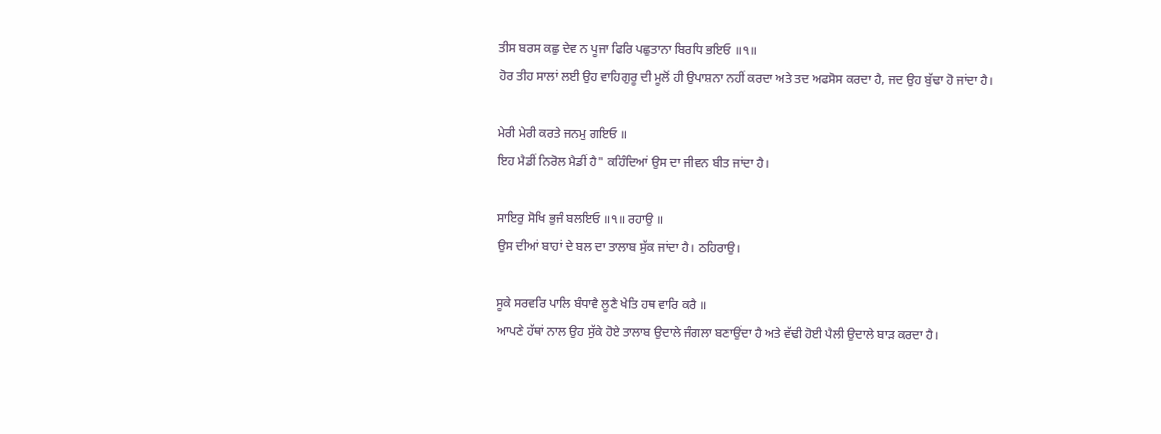ਤੀਸ ਬਰਸ ਕਛੁ ਦੇਵ ਨ ਪੂਜਾ ਫਿਰਿ ਪਛੁਤਾਨਾ ਬਿਰਧਿ ਭਇਓ ॥੧॥
ਹੋਰ ਤੀਹ ਸਾਲਾਂ ਲਈ ਉਹ ਵਾਹਿਗੁਰੂ ਦੀ ਮੂਲੋਂ ਹੀ ਉਪਾਸ਼ਨਾ ਨਹੀਂ ਕਰਦਾ ਅਤੇ ਤਦ ਅਫਸੋਸ ਕਰਦਾ ਹੈ, ਜਦ ਉਹ ਬੁੱਢਾ ਹੋ ਜਾਂਦਾ ਹੈ।

ਮੇਰੀ ਮੇਰੀ ਕਰਤੇ ਜਨਮੁ ਗਇਓ ॥
ਇਹ ਮੈਡੀਂ ਨਿਰੋਲ ਮੈਡੀਂ ਹੈ" ਕਹਿੰਦਿਆਂ ਉਸ ਦਾ ਜੀਵਨ ਬੀਤ ਜਾਂਦਾ ਹੈ।

ਸਾਇਰੁ ਸੋਖਿ ਭੁਜੰ ਬਲਇਓ ॥੧॥ ਰਹਾਉ ॥
ਉਸ ਦੀਆਂ ਬਾਹਾਂ ਦੇ ਬਲ ਦਾ ਤਾਲਾਬ ਸੁੱਕ ਜਾਂਦਾ ਹੈ। ਠਹਿਰਾਉ।

ਸੂਕੇ ਸਰਵਰਿ ਪਾਲਿ ਬੰਧਾਵੈ ਲੂਣੈ ਖੇਤਿ ਹਥ ਵਾਰਿ ਕਰੈ ॥
ਆਪਣੇ ਹੱਥਾਂ ਨਾਲ ਉਹ ਸੁੱਕੇ ਹੋਏ ਤਾਲਾਬ ਉਦਾਲੇ ਜੰਗਲਾ ਬਣਾਉਂਦਾ ਹੈ ਅਤੇ ਵੱਢੀ ਹੋਈ ਪੈਲੀ ਉਦਾਲੇ ਬਾੜ ਕਰਦਾ ਹੈ।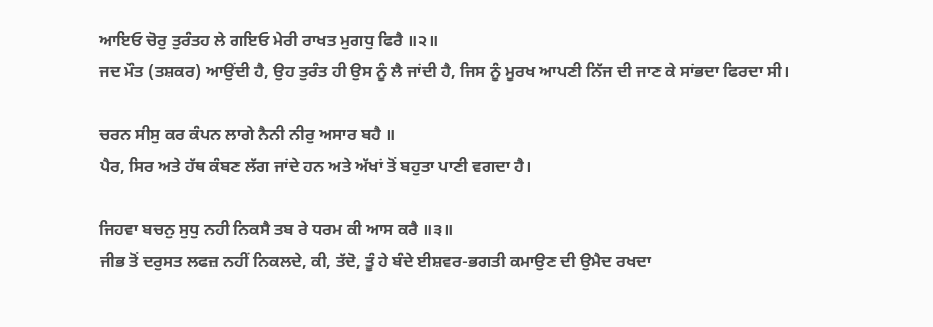ਆਇਓ ਚੋਰੁ ਤੁਰੰਤਹ ਲੇ ਗਇਓ ਮੇਰੀ ਰਾਖਤ ਮੁਗਧੁ ਫਿਰੈ ॥੨॥
ਜਦ ਮੌਤ (ਤਸ਼ਕਰ) ਆਉਂਦੀ ਹੈ, ਉਹ ਤੁਰੰਤ ਹੀ ਉਸ ਨੂੰ ਲੈ ਜਾਂਦੀ ਹੈ, ਜਿਸ ਨੂੰ ਮੂਰਖ ਆਪਣੀ ਨਿੱਜ ਦੀ ਜਾਣ ਕੇ ਸਾਂਭਦਾ ਫਿਰਦਾ ਸੀ।

ਚਰਨ ਸੀਸੁ ਕਰ ਕੰਪਨ ਲਾਗੇ ਨੈਨੀ ਨੀਰੁ ਅਸਾਰ ਬਹੈ ॥
ਪੈਰ, ਸਿਰ ਅਤੇ ਹੱਥ ਕੰਬਣ ਲੱਗ ਜਾਂਦੇ ਹਨ ਅਤੇ ਅੱਖਾਂ ਤੋਂ ਬਹੁਤਾ ਪਾਣੀ ਵਗਦਾ ਹੈ।

ਜਿਹਵਾ ਬਚਨੁ ਸੁਧੁ ਨਹੀ ਨਿਕਸੈ ਤਬ ਰੇ ਧਰਮ ਕੀ ਆਸ ਕਰੈ ॥੩॥
ਜੀਭ ਤੋਂ ਦਰੁਸਤ ਲਫਜ਼ ਨਹੀਂ ਨਿਕਲਦੇ, ਕੀ, ਤੱਦੋ, ਤੂੰ ਹੇ ਬੰਦੇ ਈਸ਼ਵਰ-ਭਗਤੀ ਕਮਾਉਣ ਦੀ ਉਮੈਦ ਰਖਦਾ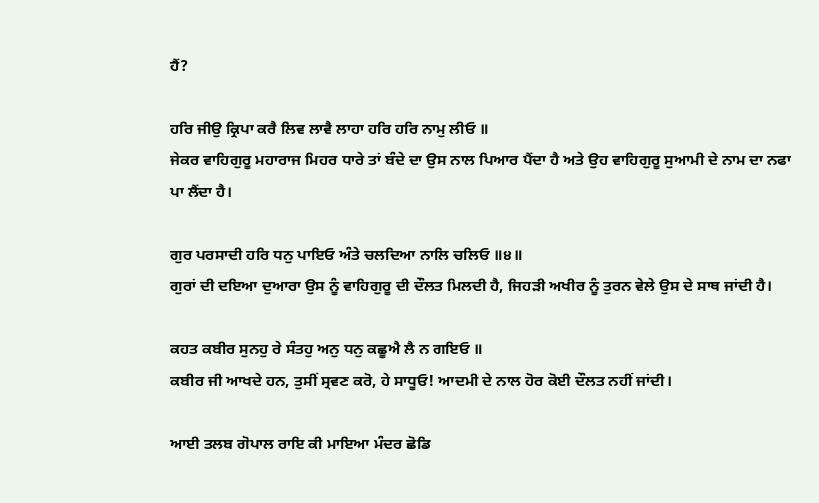ਹੈਂ?

ਹਰਿ ਜੀਉ ਕ੍ਰਿਪਾ ਕਰੈ ਲਿਵ ਲਾਵੈ ਲਾਹਾ ਹਰਿ ਹਰਿ ਨਾਮੁ ਲੀਓ ॥
ਜੇਕਰ ਵਾਹਿਗੁਰੂ ਮਹਾਰਾਜ ਮਿਹਰ ਧਾਰੇ ਤਾਂ ਬੰਦੇ ਦਾ ਉਸ ਨਾਲ ਪਿਆਰ ਪੈਂਦਾ ਹੈ ਅਤੇ ਉਹ ਵਾਹਿਗੁਰੂ ਸੁਆਮੀ ਦੇ ਨਾਮ ਦਾ ਨਫਾ ਪਾ ਲੈਂਦਾ ਹੈ।

ਗੁਰ ਪਰਸਾਦੀ ਹਰਿ ਧਨੁ ਪਾਇਓ ਅੰਤੇ ਚਲਦਿਆ ਨਾਲਿ ਚਲਿਓ ॥੪॥
ਗੁਰਾਂ ਦੀ ਦਇਆ ਦੁਆਰਾ ਉਸ ਨੂੰ ਵਾਹਿਗੁਰੂ ਦੀ ਦੌਲਤ ਮਿਲਦੀ ਹੈ, ਜਿਹੜੀ ਅਖੀਰ ਨੂੰ ਤੁਰਨ ਵੇਲੇ ਉਸ ਦੇ ਸਾਥ ਜਾਂਦੀ ਹੈ।

ਕਹਤ ਕਬੀਰ ਸੁਨਹੁ ਰੇ ਸੰਤਹੁ ਅਨੁ ਧਨੁ ਕਛੂਐ ਲੈ ਨ ਗਇਓ ॥
ਕਬੀਰ ਜੀ ਆਖਦੇ ਹਨ, ਤੁਸੀਂ ਸ੍ਰਵਣ ਕਰੋ, ਹੇ ਸਾਧੂਓ! ਆਦਮੀ ਦੇ ਨਾਲ ਹੋਰ ਕੋਈ ਦੌਲਤ ਨਹੀਂ ਜਾਂਦੀ।

ਆਈ ਤਲਬ ਗੋਪਾਲ ਰਾਇ ਕੀ ਮਾਇਆ ਮੰਦਰ ਛੋਡਿ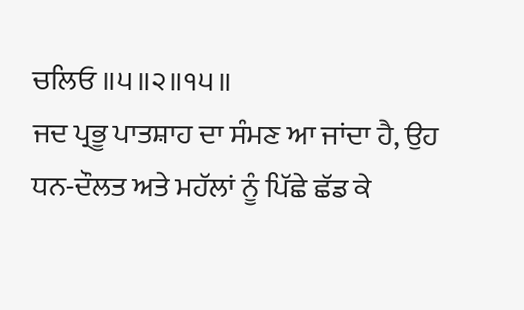ਚਲਿਓ ॥੫॥੨॥੧੫॥
ਜਦ ਪ੍ਰਭੂ ਪਾਤਸ਼ਾਹ ਦਾ ਸੰਮਣ ਆ ਜਾਂਦਾ ਹੈ, ਉਹ ਧਨ-ਦੌਲਤ ਅਤੇ ਮਹੱਲਾਂ ਨੂੰ ਪਿੱਛੇ ਛੱਡ ਕੇ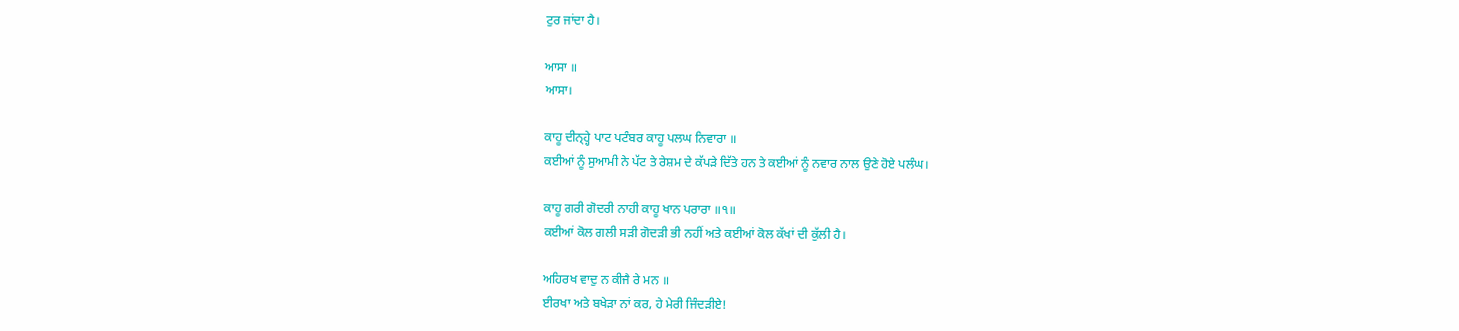ਟੁਰ ਜਾਂਦਾ ਹੈ।

ਆਸਾ ॥
ਆਸਾ।

ਕਾਹੂ ਦੀਨ੍ਹ੍ਹੇ ਪਾਟ ਪਟੰਬਰ ਕਾਹੂ ਪਲਘ ਨਿਵਾਰਾ ॥
ਕਈਆਂ ਨੂੰ ਸੁਆਮੀ ਨੇ ਪੱਟ ਤੇ ਰੇਸ਼ਮ ਦੇ ਕੱਪੜੇ ਦਿੱਤੇ ਹਨ ਤੇ ਕਈਆਂ ਨੂੰ ਨਵਾਰ ਨਾਲ ਉਣੇ ਹੋਏ ਪਲੰਘ।

ਕਾਹੂ ਗਰੀ ਗੋਦਰੀ ਨਾਹੀ ਕਾਹੂ ਖਾਨ ਪਰਾਰਾ ॥੧॥
ਕਈਆਂ ਕੋਲ ਗਲੀ ਸੜੀ ਗੋਦੜੀ ਭੀ ਨਹੀਂ ਅਤੇ ਕਈਆਂ ਕੋਲ ਕੱਖਾਂ ਦੀ ਕੁੱਲੀ ਹੈ।

ਅਹਿਰਖ ਵਾਦੁ ਨ ਕੀਜੈ ਰੇ ਮਨ ॥
ਈਰਖਾ ਅਤੇ ਬਖੇੜਾ ਨਾਂ ਕਰ, ਹੇ ਮੇਰੀ ਜਿੰਦੜੀਏ!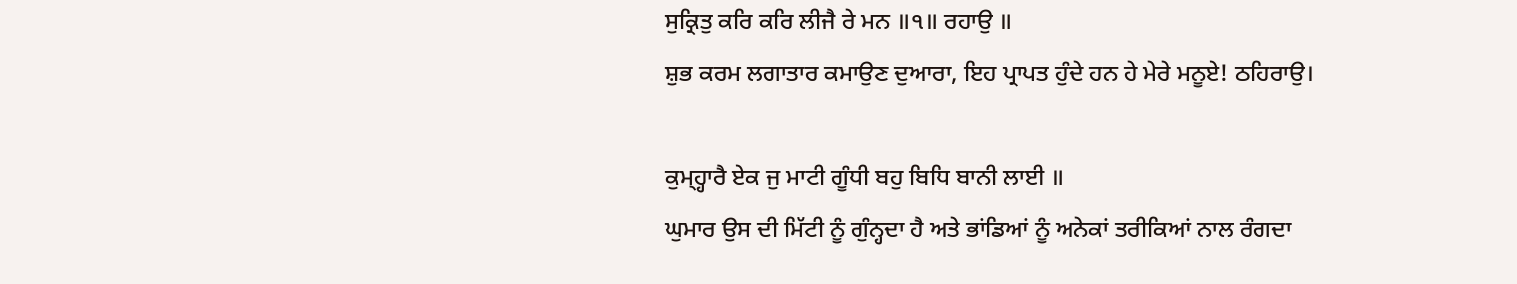ਸੁਕ੍ਰਿਤੁ ਕਰਿ ਕਰਿ ਲੀਜੈ ਰੇ ਮਨ ॥੧॥ ਰਹਾਉ ॥
ਸ਼ੁਭ ਕਰਮ ਲਗਾਤਾਰ ਕਮਾਉਣ ਦੁਆਰਾ, ਇਹ ਪ੍ਰਾਪਤ ਹੁੰਦੇ ਹਨ ਹੇ ਮੇਰੇ ਮਨੂਏ! ਠਹਿਰਾਉ।

ਕੁਮ੍ਹ੍ਹਾਰੈ ਏਕ ਜੁ ਮਾਟੀ ਗੂੰਧੀ ਬਹੁ ਬਿਧਿ ਬਾਨੀ ਲਾਈ ॥
ਘੁਮਾਰ ਉਸ ਦੀ ਮਿੱਟੀ ਨੂੰ ਗੁੰਨ੍ਹਦਾ ਹੈ ਅਤੇ ਭਾਂਡਿਆਂ ਨੂੰ ਅਨੇਕਾਂ ਤਰੀਕਿਆਂ ਨਾਲ ਰੰਗਦਾ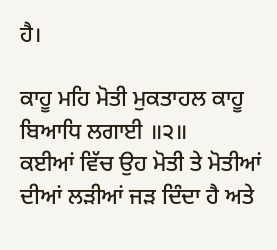ਹੈ।

ਕਾਹੂ ਮਹਿ ਮੋਤੀ ਮੁਕਤਾਹਲ ਕਾਹੂ ਬਿਆਧਿ ਲਗਾਈ ॥੨॥
ਕਈਆਂ ਵਿੱਚ ਉਹ ਮੋਤੀ ਤੇ ਮੋਤੀਆਂ ਦੀਆਂ ਲੜੀਆਂ ਜੜ ਦਿੰਦਾ ਹੈ ਅਤੇ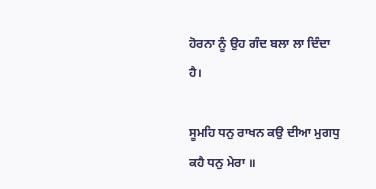ਹੋਰਨਾ ਨੂੰ ਉਹ ਗੰਦ ਬਲਾ ਲਾ ਦਿੰਦਾ ਹੈ।

ਸੂਮਹਿ ਧਨੁ ਰਾਖਨ ਕਉ ਦੀਆ ਮੁਗਧੁ ਕਹੈ ਧਨੁ ਮੇਰਾ ॥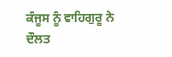ਕੰਜੂਸ ਨੂੰ ਵਾਹਿਗੁਰੂ ਨੇ ਦੌਲਤ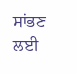ਸਾਂਭਣ ਲਈ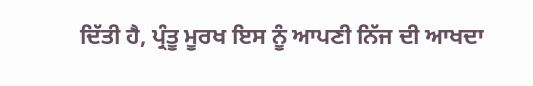ਦਿੱਤੀ ਹੈ, ਪ੍ਰੰਤੂ ਮੂਰਖ ਇਸ ਨੂੰ ਆਪਣੀ ਨਿੱਜ ਦੀ ਆਖਦਾ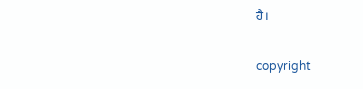ਹੈ।

copyright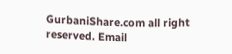GurbaniShare.com all right reserved. Email